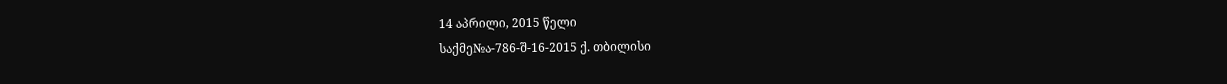14 აპრილი, 2015 წელი
საქმე№ა-786-შ-16-2015 ქ. თბილისი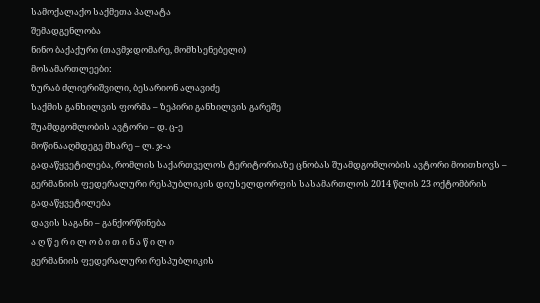სამოქალაქო საქმეთა პალატა
შემადგენლობა
ნინო ბაქაქური (თავმჯდომარე, მომხსენებელი)
მოსამართლეები:
ზურაბ ძლიერიშვილი, ბესარიონ ალავიძე
საქმის განხილვის ფორმა – ზეპირი განხილვის გარეშე
შუამდგომლობის ავტორი – დ. ც-ე
მოწინააღმდეგე მხარე – ლ. ჯ-ა
გადაწყვეტილება, რომლის საქართველოს ტერიტორიაზე ცნობას შუამდგომლობის ავტორი მოითხოვს – გერმანიის ფედერალური რესპუბლიკის დიუსელდორფის სასამართლოს 2014 წლის 23 ოქტომბრის გადაწყვეტილება
დავის საგანი – განქორწინება
ა ღ წ ე რ ი ლ ო ბ ი თ ი ნ ა წ ი ლ ი
გერმანიის ფედერალური რესპუბლიკის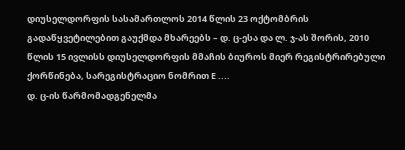დიუსელდორფის სასამართლოს 2014 წლის 23 ოქტომბრის გადაწყვეტილებით გაუქმდა მხარეებს – დ. ც-ესა და ლ. ჯ-ას შორის, 2010 წლის 15 ივლისს დიუსელდორფის მმაჩის ბიუროს მიერ რეგისტრირებული ქორწინება, სარეგისტრაციო ნომრით E ....
დ. ც-ის წარმომადგენელმა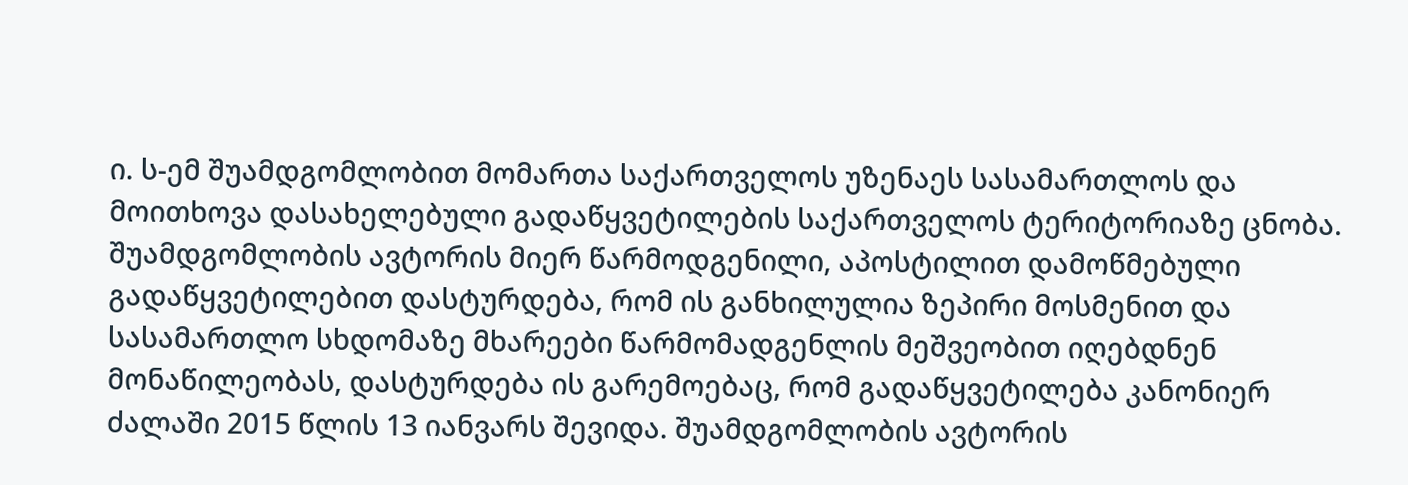ი. ს-ემ შუამდგომლობით მომართა საქართველოს უზენაეს სასამართლოს და მოითხოვა დასახელებული გადაწყვეტილების საქართველოს ტერიტორიაზე ცნობა.
შუამდგომლობის ავტორის მიერ წარმოდგენილი, აპოსტილით დამოწმებული გადაწყვეტილებით დასტურდება, რომ ის განხილულია ზეპირი მოსმენით და სასამართლო სხდომაზე მხარეები წარმომადგენლის მეშვეობით იღებდნენ მონაწილეობას, დასტურდება ის გარემოებაც, რომ გადაწყვეტილება კანონიერ ძალაში 2015 წლის 13 იანვარს შევიდა. შუამდგომლობის ავტორის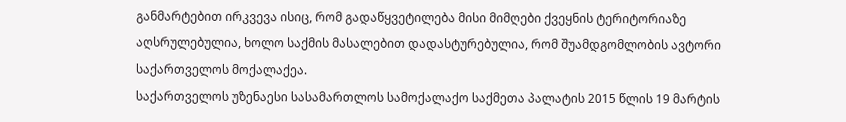განმარტებით ირკვევა ისიც, რომ გადაწყვეტილება მისი მიმღები ქვეყნის ტერიტორიაზე აღსრულებულია, ხოლო საქმის მასალებით დადასტურებულია, რომ შუამდგომლობის ავტორი საქართველოს მოქალაქეა.
საქართველოს უზენაესი სასამართლოს სამოქალაქო საქმეთა პალატის 2015 წლის 19 მარტის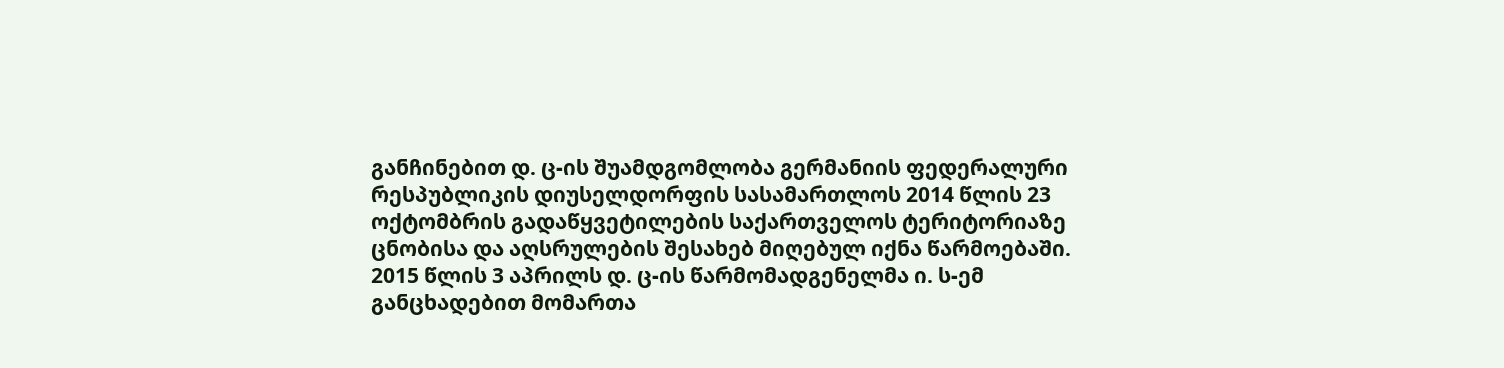განჩინებით დ. ც-ის შუამდგომლობა გერმანიის ფედერალური რესპუბლიკის დიუსელდორფის სასამართლოს 2014 წლის 23 ოქტომბრის გადაწყვეტილების საქართველოს ტერიტორიაზე ცნობისა და აღსრულების შესახებ მიღებულ იქნა წარმოებაში.
2015 წლის 3 აპრილს დ. ც-ის წარმომადგენელმა ი. ს-ემ განცხადებით მომართა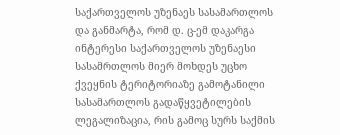საქართველოს უზენაეს სასამართლოს და განმარტა, რომ დ. ც-ემ დაკარგა ინტერესი საქართველოს უზენაესი სასამრთლოს მიერ მოხდეს უცხო ქვეყნის ტერიტორიაზე გამოტანილი სასამართლოს გადაწყვეტილების ლეგალიზაცია, რის გამოც სურს საქმის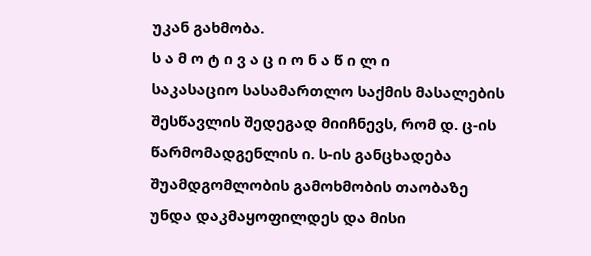უკან გახმობა.
ს ა მ ო ტ ი ვ ა ც ი ო ნ ა წ ი ლ ი
საკასაციო სასამართლო საქმის მასალების შესწავლის შედეგად მიიჩნევს, რომ დ. ც-ის წარმომადგენლის ი. ს-ის განცხადება შუამდგომლობის გამოხმობის თაობაზე უნდა დაკმაყოფილდეს და მისი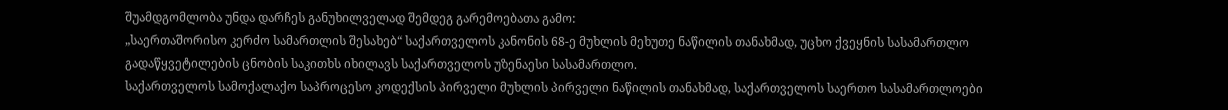შუამდგომლობა უნდა დარჩეს განუხილველად შემდეგ გარემოებათა გამო:
„საერთაშორისო კერძო სამართლის შესახებ“ საქართველოს კანონის 68-ე მუხლის მეხუთე ნაწილის თანახმად, უცხო ქვეყნის სასამართლო გადაწყვეტილების ცნობის საკითხს იხილავს საქართველოს უზენაესი სასამართლო.
საქართველოს სამოქალაქო საპროცესო კოდექსის პირველი მუხლის პირველი ნაწილის თანახმად, საქართველოს საერთო სასამართლოები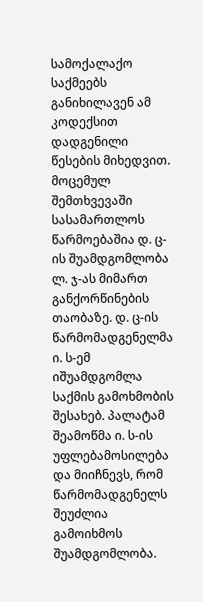სამოქალაქო საქმეებს განიხილავენ ამ კოდექსით დადგენილი წესების მიხედვით.
მოცემულ შემთხვევაში სასამართლოს წარმოებაშია დ. ც-ის შუამდგომლობა ლ. ჯ-ას მიმართ განქორწინების თაობაზე. დ. ც-ის წარმომადგენელმა ი. ს-ემ იშუამდგომლა საქმის გამოხმობის შესახებ. პალატამ შეამოწმა ი. ს-ის უფლებამოსილება და მიიჩნევს, რომ წარმომადგენელს შეუძლია გამოიხმოს შუამდგომლობა.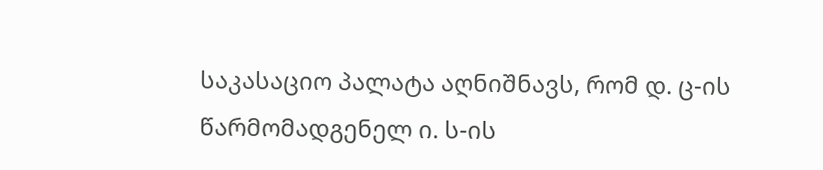საკასაციო პალატა აღნიშნავს, რომ დ. ც-ის წარმომადგენელ ი. ს-ის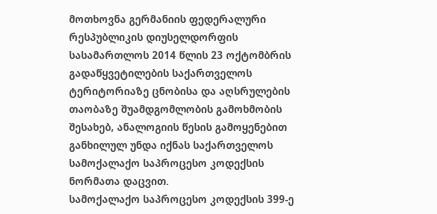მოთხოვნა გერმანიის ფედერალური რესპუბლიკის დიუსელდორფის სასამართლოს 2014 წლის 23 ოქტომბრის გადაწყვეტილების საქართველოს ტერიტორიაზე ცნობისა და აღსრულების თაობაზე შუამდგომლობის გამოხმობის შესახებ, ანალოგიის წესის გამოყენებით განხილულ უნდა იქნას საქართველოს სამოქალაქო საპროცესო კოდექსის ნორმათა დაცვით.
სამოქალაქო საპროცესო კოდექსის 399-ე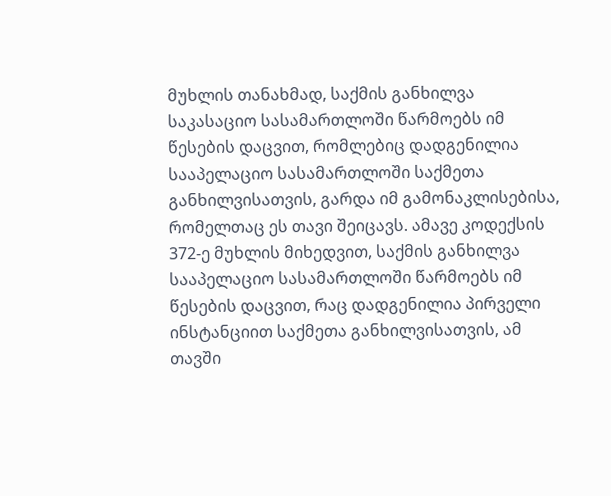მუხლის თანახმად, საქმის განხილვა საკასაციო სასამართლოში წარმოებს იმ წესების დაცვით, რომლებიც დადგენილია სააპელაციო სასამართლოში საქმეთა განხილვისათვის, გარდა იმ გამონაკლისებისა, რომელთაც ეს თავი შეიცავს. ამავე კოდექსის 372-ე მუხლის მიხედვით, საქმის განხილვა სააპელაციო სასამართლოში წარმოებს იმ წესების დაცვით, რაც დადგენილია პირველი ინსტანციით საქმეთა განხილვისათვის, ამ თავში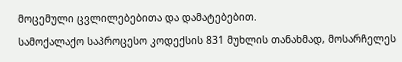მოცემული ცვლილებებითა და დამატებებით.
სამოქალაქო საპროცესო კოდექსის 831 მუხლის თანახმად, მოსარჩელეს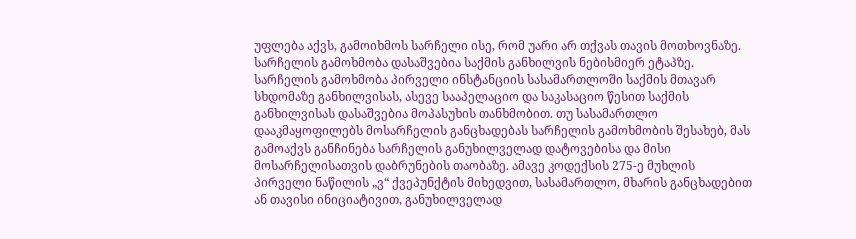უფლება აქვს, გამოიხმოს სარჩელი ისე, რომ უარი არ თქვას თავის მოთხოვნაზე. სარჩელის გამოხმობა დასაშვებია საქმის განხილვის ნებისმიერ ეტაპზე. სარჩელის გამოხმობა პირველი ინსტანციის სასამართლოში საქმის მთავარ სხდომაზე განხილვისას, ასევე სააპელაციო და საკასაციო წესით საქმის განხილვისას დასაშვებია მოპასუხის თანხმობით. თუ სასამართლო დააკმაყოფილებს მოსარჩელის განცხადებას სარჩელის გამოხმობის შესახებ, მას გამოაქვს განჩინება სარჩელის განუხილველად დატოვებისა და მისი მოსარჩელისათვის დაბრუნების თაობაზე. ამავე კოდექსის 275-ე მუხლის პირველი ნაწილის „ვ“ ქვეპუნქტის მიხედვით, სასამართლო, მხარის განცხადებით ან თავისი ინიციატივით, განუხილველად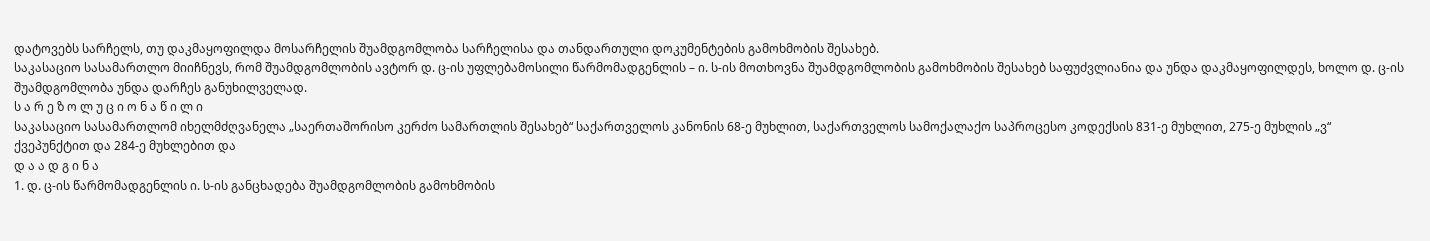დატოვებს სარჩელს, თუ დაკმაყოფილდა მოსარჩელის შუამდგომლობა სარჩელისა და თანდართული დოკუმენტების გამოხმობის შესახებ.
საკასაციო სასამართლო მიიჩნევს, რომ შუამდგომლობის ავტორ დ. ც-ის უფლებამოსილი წარმომადგენლის – ი. ს-ის მოთხოვნა შუამდგომლობის გამოხმობის შესახებ საფუძვლიანია და უნდა დაკმაყოფილდეს, ხოლო დ. ც-ის შუამდგომლობა უნდა დარჩეს განუხილველად.
ს ა რ ე ზ ო ლ უ ც ი ო ნ ა წ ი ლ ი
საკასაციო სასამართლომ იხელმძღვანელა „საერთაშორისო კერძო სამართლის შესახებ“ საქართველოს კანონის 68-ე მუხლით, საქართველოს სამოქალაქო საპროცესო კოდექსის 831-ე მუხლით, 275-ე მუხლის „ვ“ ქვეპუნქტით და 284-ე მუხლებით და
დ ა ა დ გ ი ნ ა
1. დ. ც-ის წარმომადგენლის ი. ს-ის განცხადება შუამდგომლობის გამოხმობის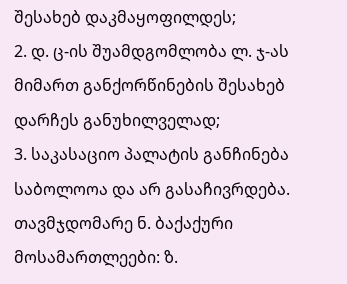შესახებ დაკმაყოფილდეს;
2. დ. ც-ის შუამდგომლობა ლ. ჯ-ას მიმართ განქორწინების შესახებ დარჩეს განუხილველად;
3. საკასაციო პალატის განჩინება საბოლოოა და არ გასაჩივრდება.
თავმჯდომარე ნ. ბაქაქური
მოსამართლეები: ზ.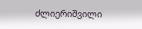ძლიერიშვილი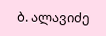ბ. ალავიძე